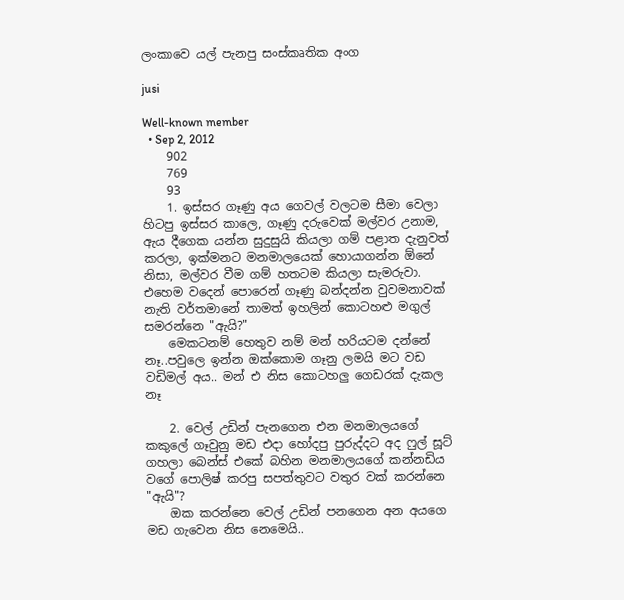ලංකාවෙ යල් පැනපු සංස්කෘතික අංග

jusi

Well-known member
  • Sep 2, 2012
    902
    769
    93
    1. ඉස්සර ගෑණු අය ගෙවල් වලටම සීමා වෙලා හිටපු ඉස්සර කාලෙ, ගෑණු දරුවෙක් මල්වර උනාම, ඇය දීගෙක යන්න සුදුසුයි කියලා ගම් පළාත දැනුවත් කරලා, ඉක්මනට මනමාලයෙක් හොයාගන්න ඕනේ නිසා, මල්වර වීම ගම් හතටම කියලා සැමරුවා. එහෙම වදෙන් පොරෙන් ගෑණු බන්දන්න වුවමනාවක් නැති වර්තමානේ තාමත් ඉහලින් කොටහළු මගුල් සමරන්නෙ "ඇයි?"
    මෙකටනම් හෙතුව නම් මන් හරියටම දන්නේ නෑ..පවුලෙ ඉන්න ඔක්කොම ගෑනු ලමයි මට වඩ වඩිමල් අය.. මන් එ නිස කොටහලු ගෙඩරක් දැකල නෑ

    2. වෙල් උඩින් පැනගෙන එන මනමාලයගේ කකුලේ ගෑවුනු මඩ එදා හෝදපු පුරුද්දට අද ෆුල් සූට් ගහලා බෙන්ස් එකේ බහින මනමාලයගේ කන්නඩිය වගේ පොලිෂ් කරපු සපත්තුවට වතුර වක් කරන්නෙ "ඇයි"?
    ඔක කරන්නෙ වෙල් උඩින් පනගෙන අන අයගෙ මඩ ගැවෙන නිස නෙමෙයි..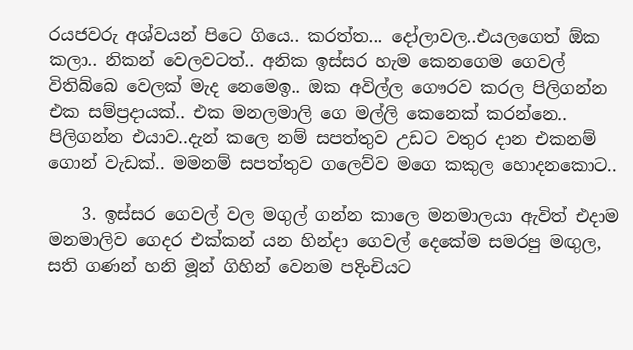රයජවරු අශ්වයන් පිටෙ ගියෙ.. කරත්ත... දෝලාවල..එයලගෙත් ඕක කලා.. නිකන් වෙලවටත්.. අනික ඉස්සර හැම කෙනගෙම ගෙවල් විතිබ්බෙ වෙලක් මැද නෙමෙඉ.. ඔක අවිල්ල ගෞරව කරල පිලිගන්න එක සම්ප්‍රදායක්.. එක මනලමාලි ගෙ මල්ලි කෙනෙක් කරන්නෙ.. පිලිගන්න එයාව..දැන් කලෙ නම් සපත්තුව උඩට වතුර දාන එකනම් ගොන් වැඩක්.. මමනම් සපත්තුව ගලෙව්ව මගෙ කකුල හොදනකොට..

    3. ඉස්සර ගෙවල් වල මගුල් ගන්න කාලෙ මනමාලයා ඇවිත් එදාම මනමාලිව ගෙදර එක්කන් යන හින්දා ගෙවල් දෙකේම සමරපු මඟුල, සති ගණන් හනි මූන් ගිහින් වෙනම පදිංචියට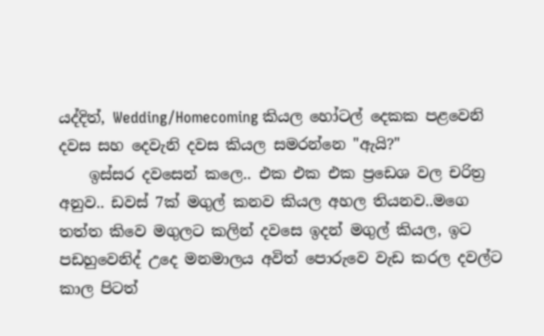යද්දිත්, Wedding/Homecoming කියල හෝටල් දෙකක පළවෙනි දවස සහ දෙවැනි දවස කියල සමරන්නෙ "ඇයි?"
    ඉස්සර දවසෙන් කලෙ.. එක එක එක ප්‍රඩෙශ වල චරිත්‍ර අනුව.. ඩවස් 7ක් මගුල් කනව කියල අහල තියනව..මගෙ තත්ත කිවෙ මගුලට කලින් දවසෙ ඉදන් මගුල් කියල, ඉට පඩහුවෙනිද් උදෙ මනමාලය අවිත් පොරුවෙ වැඩ කරල දවල්ට කාල පිටත්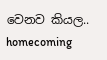වෙනව කියල.. homecoming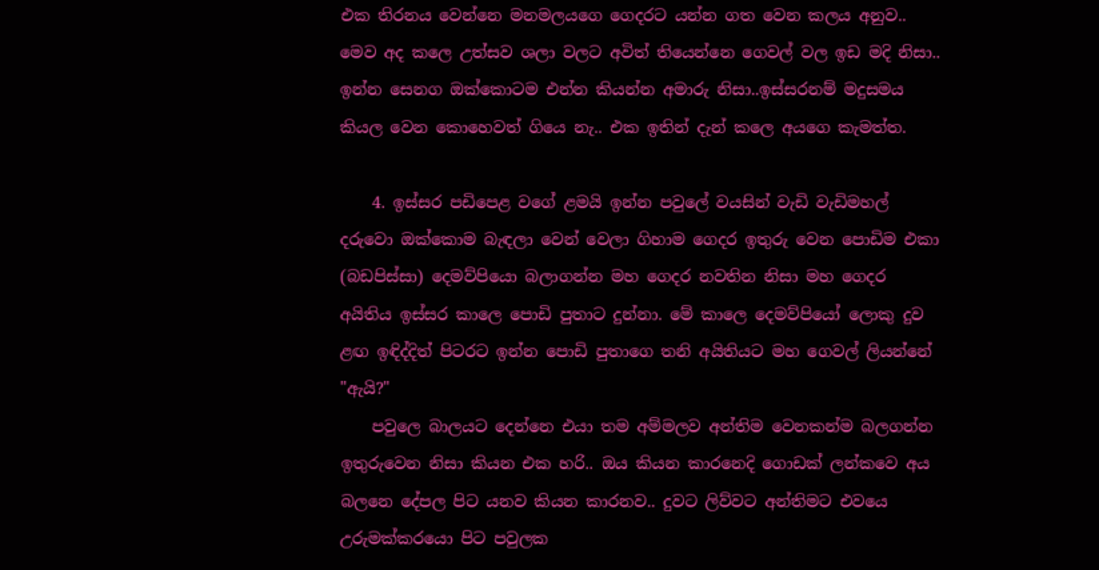එක තිරනය වෙන්නෙ මනමලයගෙ ගෙදරට යන්න ගත වෙන කලය අනුව.. මෙව අද කලෙ උත්සව ශලා වලට අවිත් තියෙන්නෙ ගෙවල් වල ඉඩ මදි නිසා.. ඉන්න සෙනග ඔක්කොටම එන්න කියන්න අමාරු නිසා..ඉස්සරනම් මදුසමය කියල වෙන කොහෙවත් ගියෙ නැ.. එක ඉතින් දැන් කලෙ අයගෙ කැමත්ත.

    4. ඉස්සර පඩිපෙළ වගේ ළමයි ඉන්න පවුලේ වයසින් වැඩි වැඩිමහල් දරුවො ඔක්කොම බැඳලා වෙන් වෙලා ගිහාම ගෙදර ඉතුරු වෙන පොඩිම එකා (බඩපිස්සා) දෙමව්පියො බලාගන්න මහ ගෙදර නවතින නිසා මහ ගෙදර අයිතිය ඉස්සර කාලෙ පොඩි පුතාට දුන්නා. මේ කාලෙ දෙමව්පියෝ ලොකු දුව ළඟ ඉඳිද්දිත් පිටරට ඉන්න පොඩි පුතාගෙ තනි අයිතියට මහ ගෙවල් ලියන්නේ "ඇයි?"
    පවුලෙ බාලයට දෙන්නෙ එයා තම අම්මලව අන්තිම වෙනකන්ම බලගන්න ඉතුරුවෙන නිසා කියන එක හරි.. ඔය කියන කාරනෙදි ගොඩක් ලන්කවෙ අය බලනෙ දේපල පිට යනව කියන කාරනව.. දුවට ලිව්වට අන්තිමට එවයෙ උරුමක්කරයො පිට පවුලක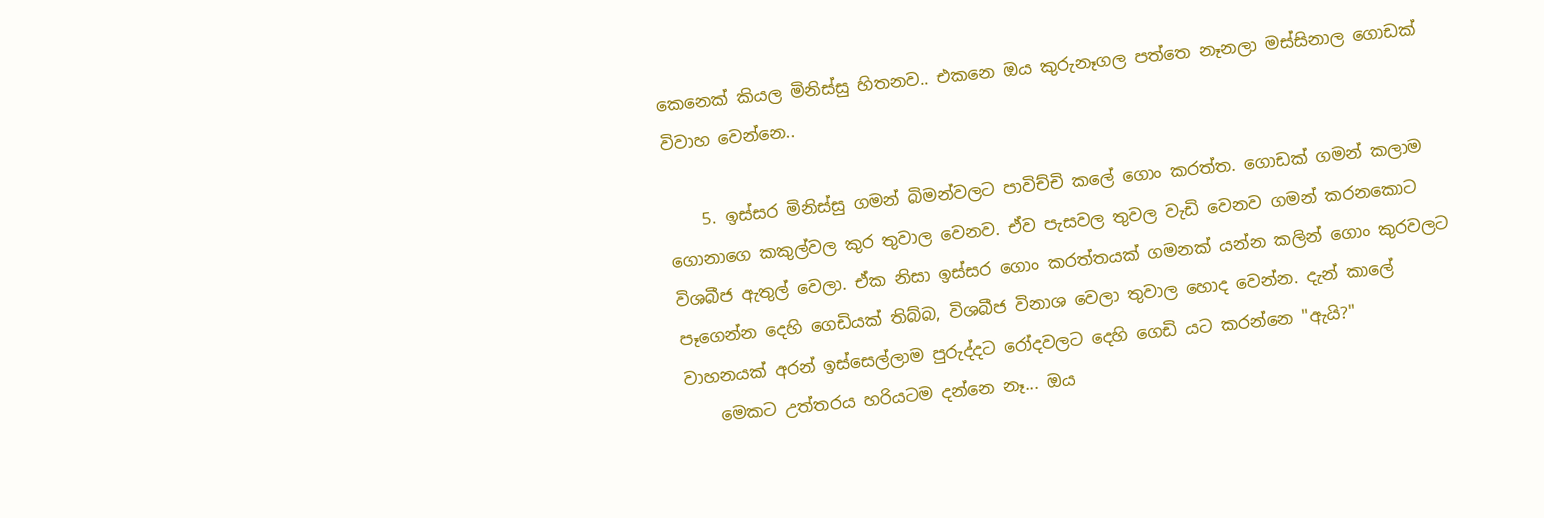කෙනෙක් කියල මිනිස්සු හිතනව.. එකනෙ ඔය කුරුනෑගල පත්තෙ නෑනලා මස්සිනාල ගොඩක් විවාහ වෙන්නෙ..

    5. ඉස්සර මිනිස්සු ගමන් බිමන්වලට පාවිච්චි කලේ ගොං කරත්ත. ගොඩක් ගමන් කලාම ගොනාගෙ කකුල්වල කුර තුවාල වෙනව. ඒව පැසවල තුවල වැඩි වෙනව ගමන් කරනකොට විශබීජ ඇතුල් වෙලා. ඒක නිසා ඉස්සර ගොං කරත්තයක් ගමනක් යන්න කලින් ගොං කුරවලට පෑගෙන්න දෙහි ගෙඩියක් තිබ්බ, විශබීජ විනාශ වෙලා තුවාල හොද වෙන්න. දැන් කාලේ වාහනයක් අරන් ඉස්සෙල්ලාම පුරුද්දට රෝදවලට දෙහි ගෙඩි යට කරන්නෙ "ඇයි?"
    මෙකට උත්තරය හරියටම දන්නෙ නෑ... ඔය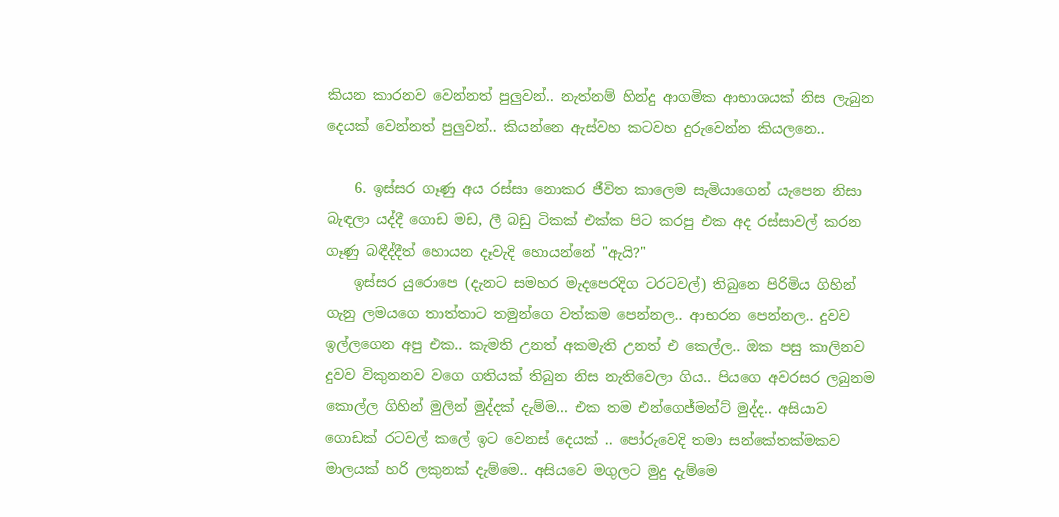කියන කාරනව වෙන්නත් පුලුවන්.. නැත්නම් හින්දු ආගමික ආභාශයක් නිස ලැබුන දෙයක් වෙන්නත් පුලුවන්.. කියන්නෙ ඇස්වහ කටවහ දුරුවෙන්න කියලනෙ..

    6. ඉස්සර ගෑණු අය රස්සා නොකර ජීවිත කාලෙම සැමියාගෙන් යැපෙන නිසා බැඳලා යද්දී ගොඩ මඩ, ලී බඩු ටිකක් එක්ක පිට කරපු එක අද රස්සාවල් කරන ගෑණු බඳීද්දීත් හොයන දෑවැදි හොයන්නේ "ඇයි?"
    ඉස්සර යුරොපෙ (දැනට සමහර මැදපෙරදිග ටරටවල්) තිබුනෙ පිරිමිය ගිහින් ගැනු ලමයගෙ තාත්තාට තමුන්ගෙ වත්කම පෙන්නල.. ආභරන පෙන්නල.. දුවව ඉල්ලගෙන අපු එක.. කැමති උනත් අකමැති උනත් එ කෙල්ල.. ඔක පසු කාලිනව දුවව විකුනනව වගෙ ගතියක් තිබුන නිස නැතිවෙලා ගිය.. පියගෙ අවරසර ලබුනම කොල්ල ගිහින් මුලින් මුද්දක් දැම්ම... එක තම එන්ගෙජ්මන්ට් මුද්ද.. අසියාව ගොඩක් රටවල් කලේ ඉට වෙනස් දෙයක් .. පෝරුවෙදි තමා සන්කේතක්මකව මාලයක් හරි ලකුනක් දැම්මෙ.. අසියවෙ මගුලට මුදු දැම්මෙ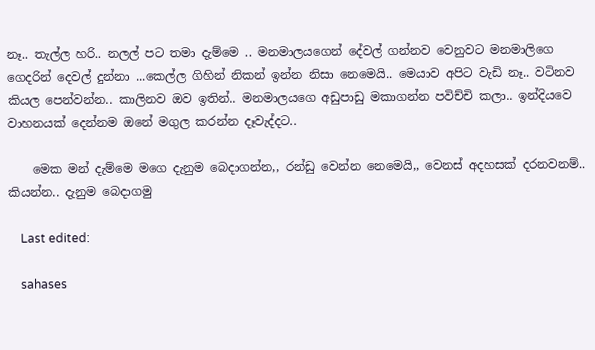නෑ.. තැල්ල හරි.. නලල් පට තමා දැම්මෙ .. මනමාලයගෙන් දේවල් ගන්නව වෙනුවට මනමාලිගෙ ගෙදරින් දෙවල් දුන්නා ...කෙල්ල ගිහින් නිකන් ඉන්න නිසා නෙමෙයි.. මෙයාව අපිට වැඩි නෑ.. වටිනව කියල පෙන්වන්න.. කාලිනව ඔව ඉතින්.. මනමාලයගෙ අඩුපාඩු මකාගන්න පවිච්චි කලා.. ඉන්දියවෙ වාහනයක් දෙන්නම ඔනේ මගුල කරන්න දෑවැද්දට..

    මෙක මන් දැම්මෙ මගෙ දැනුම බෙදාගන්න,, රන්ඩු වෙන්න නෙමෙයි,, වෙනස් අදහසක් දරනවනම්.. කියන්න.. දැනුම බෙදාගමු

    Last edited:

    sahases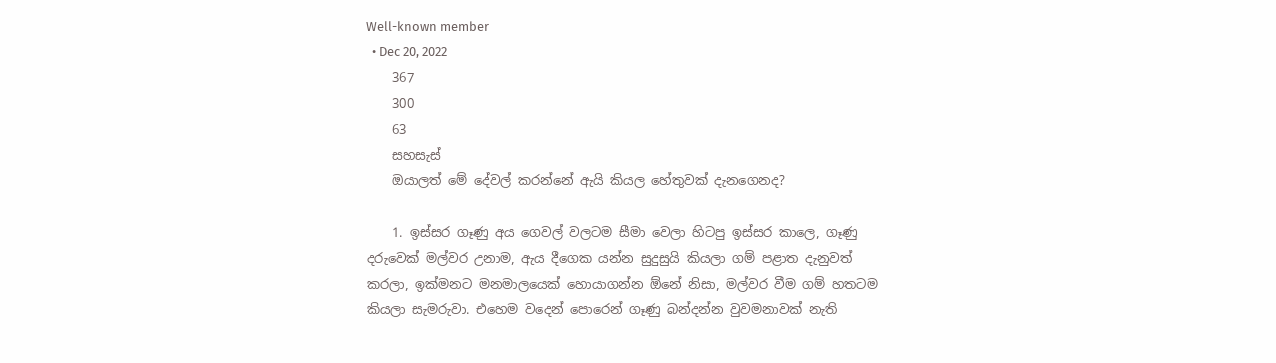Well-known member
  • Dec 20, 2022
    367
    300
    63
    සහසැස්
    ඔයාලත් මේ දේවල් කරන්නේ ඇයි කියල හේතුවක් දැනගෙනද?

    1. ඉස්සර ගෑණු අය ගෙවල් වලටම සීමා වෙලා හිටපු ඉස්සර කාලෙ, ගෑණු දරුවෙක් මල්වර උනාම, ඇය දීගෙක යන්න සුදුසුයි කියලා ගම් පළාත දැනුවත් කරලා, ඉක්මනට මනමාලයෙක් හොයාගන්න ඕනේ නිසා, මල්වර වීම ගම් හතටම කියලා සැමරුවා. එහෙම වදෙන් පොරෙන් ගෑණු බන්දන්න වුවමනාවක් නැති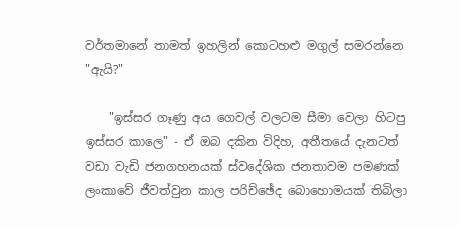වර්තමානේ තාමත් ඉහලින් කොටහළු මගුල් සමරන්නෙ "ඇයි?"

    "ඉස්සර ගෑණු අය ගෙවල් වලටම සීමා වෙලා හිටපු ඉස්සර කාලෙ" - ඒ ඔබ දකින විදිහ, අතීතයේ දැනටත් වඩා වැඩි ජනගහනයක් ස්වදේශික ජනතාවම පමණක් ලංකාවේ ජීවත්වුන කාල පරිච්ඡේද බොහොමයක් තිබිලා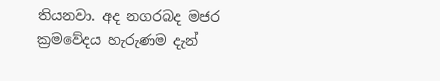තියනවා. අද නගරබද මජර ක්‍රමවේදය හැරුණම දැන්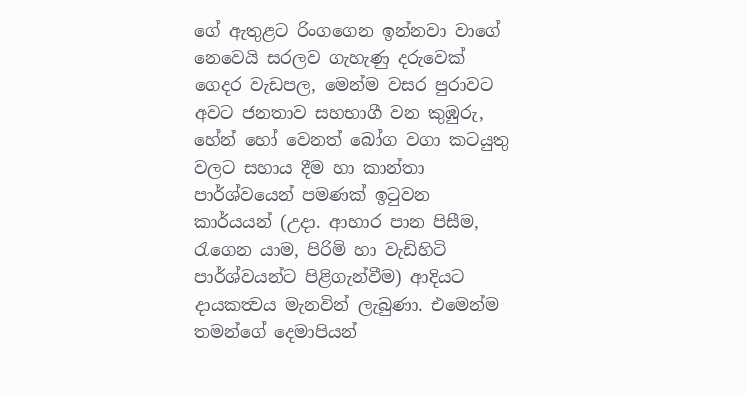ගේ ඇතුළට රිංගගෙන ඉන්නවා වාගේ නෙවෙයි සරලව ගැහැණු දරුවෙක් ගෙදර වැඩපල, මෙන්ම වසර පුරාවට අවට ජනතාව සහභාගී වන කුඹුරු, හේන් හෝ වෙනත් බෝග වගා කටයුතු වලට සහාය දීම හා කාන්තා පාර්ශ්වයෙන් පමණක් ඉටුවන කාර්යයන් (උදා. ආහාර පාන පිසීම, රැගෙන යාම, පිරිමි හා වැඩිහිටි පාර්ශ්වයන්ට පිළිගැන්වීම) ආදියට දායකත්‍වය මැනවින් ලැබුණා. එමෙන්ම තමන්ගේ දෙමාපියන්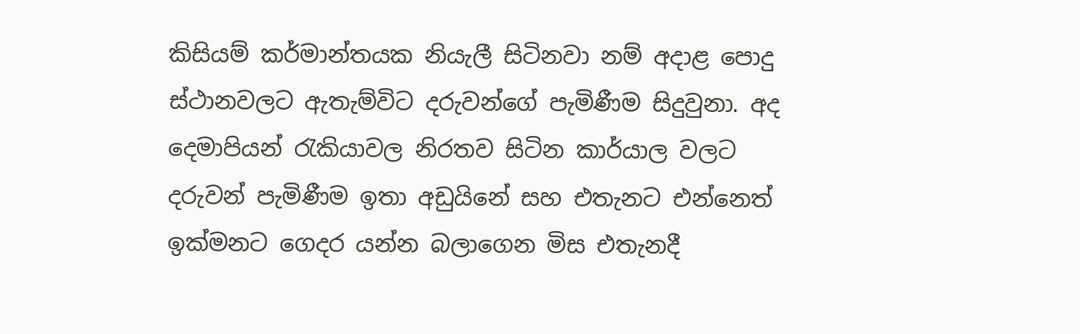කිසියම් කර්මාන්තයක නියැලී සිටිනවා නම් අදාළ පොදු ස්ථානවලට ඇතැම්විට දරුවන්ගේ පැමිණීම සිදුවුනා. අද දෙමාපියන් රැකියාවල නිරතව සිටින කාර්යාල වලට දරුවන් පැමිණීම ඉතා අඩුයිනේ සහ එතැනට එන්නෙත් ඉක්මනට ගෙදර යන්න බලාගෙන මිස එතැනදී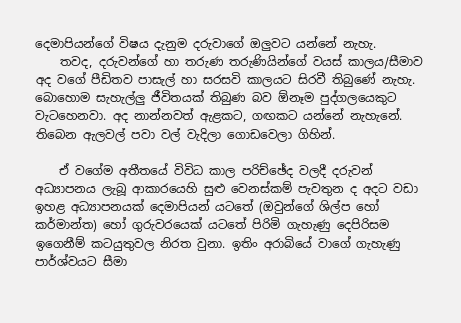දෙමාපියන්ගේ විෂය දැනුම දරුවාගේ ඔලුවට යන්නේ නැහැ.
    තවද, දරුවන්ගේ හා තරුණ තරුණියින්ගේ වයස් කාලය/සීමාව අද වගේ පීඩිතව පාසැල් හා සරසවි කාලයට සිරවී තිබුණේ නැහැ. බොහොම සැහැල්ලු ජීවිතයක් තිබුණ බව ඕනෑම පුද්ගලයෙකුට වැටහෙනවා. අද නාන්නවත් ඇළකට, ගඟකට යන්නේ නැහැනේ. තිබෙන ඇලවල් පවා වල් වැදිලා ගොඩවෙලා ගිහින්.

    ඒ වගේම අතීතයේ විවිධ කාල පරිච්ඡේද වලදී දරුවන් අධ්‍යාපනය ලැබූ ආකාරයෙහි සුළු වෙනස්කම් පැවතුන ද අදට වඩා ඉහළ අධ්‍යාපනයක් දෙමාපියන් යටතේ (ඔවුන්ගේ ශිල්ප හෝ කර්මාන්ත) හෝ ගුරුවරයෙක් යටතේ පිරිමි ගැහැණු දෙපිරිසම ඉගෙනීම් කටයුතුවල නිරත වුනා. ඉතිං අරාබියේ වාගේ ගැහැණු පාර්ශ්වයට සීමා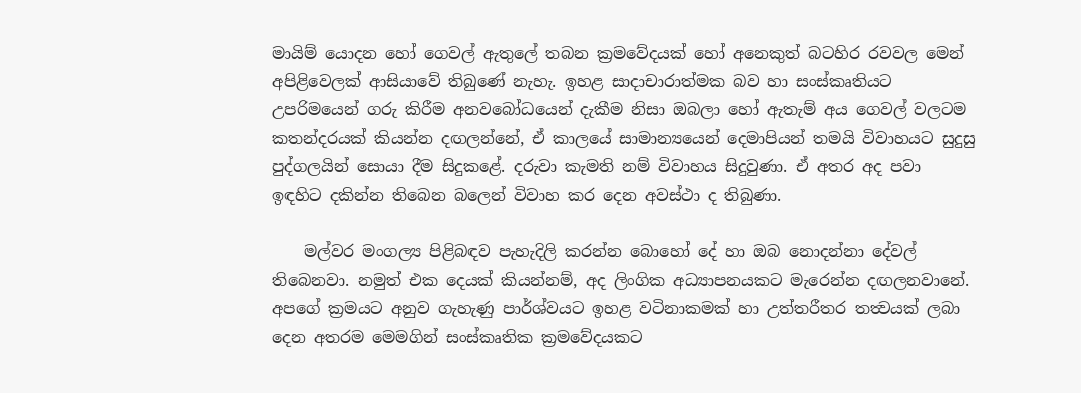මායිම් යොදන හෝ ගෙවල් ඇතුලේ තබන ක්‍රමවේදයක් හෝ අනෙකුත් බටහිර රවවල මෙන් අපිළිවෙලක් ආසියාවේ තිබුණේ නැහැ. ඉහළ සාදාචාරාත්‍මක බව හා සංස්කෘතියට උපරිමයෙන් ගරු කිරීම අනවබෝධයෙන් දැකීම නිසා ඔබලා හෝ ඇතැම් අය ගෙවල් වලටම කතන්දරයක් කියන්න දඟලන්නේ, ඒ කාලයේ සාමාන්‍යයෙන් දෙමාපියන් තමයි විවාහයට සුදුසු පුද්ගලයින් සොයා දීම සිදුකළේ. දරුවා කැමති නම් විවාහය සිදුවුණා. ඒ අතර අද පවා ඉඳහිට දකින්න තිබෙන බලෙන් විවාහ කර දෙන අවස්ථා ද තිබුණා.

    මල්වර මංගල්‍ය පිළිබඳව පැහැදිලි කරන්න බොහෝ දේ හා ඔබ නොදන්නා දේවල් තිබෙනවා. නමුත් එක දෙයක් කියන්නම්, අද ලිංගික අධ්‍යාපනයකට මැරෙන්න දඟලනවානේ. අපගේ ක්‍රමයට අනුව ගැහැණු පාර්ශ්වයට ඉහළ වටිනාකමක් හා උත්තරීතර තත්‍වයක් ලබා දෙන අතරම මෙමගින් සංස්කෘතික ක්‍රමවේදයකට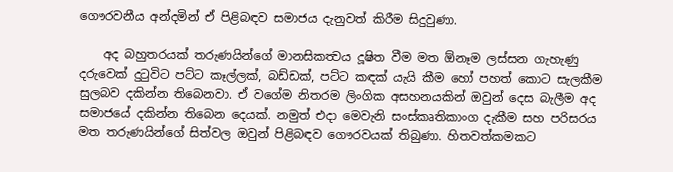ගෞරවනීය අන්දමින් ඒ පිළිබඳව සමාජය දැනුවත් කිරීම සිදුවුණා.

    අද බහුතරයක් තරුණයින්ගේ මානසිකත්‍වය දූෂිත වීම මත ඕනෑම ලස්සන ගැහැණු දරුවෙක් දුටුවිට පට්ට කෑල්ලක්, බඩ්ඩක්, පට්ට කඳක් යැයි කීම හෝ පහත් කොට සැලකීම සුලබව දකින්න තිබෙනවා. ඒ වගේම නිතරම ලිංගික අසහනයකින් ඔවුන් දෙස බැලීම අද සමාජයේ දකින්න තිබෙන දෙයක්. නමුත් එදා මෙවැනි සංස්කෘතිකාංග දැකීම සහ පරිසරය මත තරුණයින්ගේ සිත්වල ඔවුන් පිළිබඳව ගෞරවයක් තිබුණා. හිතවත්කමකට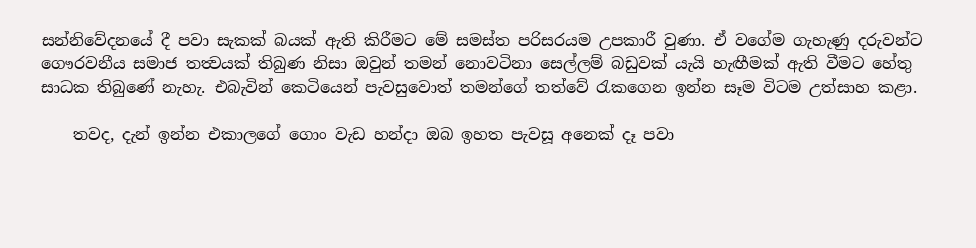සන්නිවේදනයේ දී පවා සැකක් බයක් ඇති කිරීමට මේ සමස්ත පරිසරයම උපකාරී වුණා. ඒ වගේම ගැහැණු දරුවන්ට ගෞරවනීය සමාජ තත්‍වයක් තිබුණ නිසා ඔවුන් තමන් නොවටිනා සෙල්ලම් බඩුවක් යැයි හැඟීමක් ඇති වීමට හේතු සාධක තිබුණේ නැහැ. එබැවින් කෙටියෙන් පැවසුවොත් තමන්ගේ තත්වේ රැකගෙන ඉන්න සෑම විටම උත්සාහ කළා.

    තවද, දැන් ඉන්න එකාලගේ ගොං වැඩ හන්දා ඔබ ඉහත පැවසූ අනෙක් දෑ පවා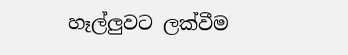හෑල්ලුවට ලක්වීම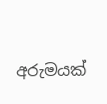අරුමයක්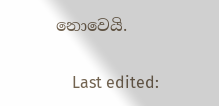නොවෙයි.

    Last edited: